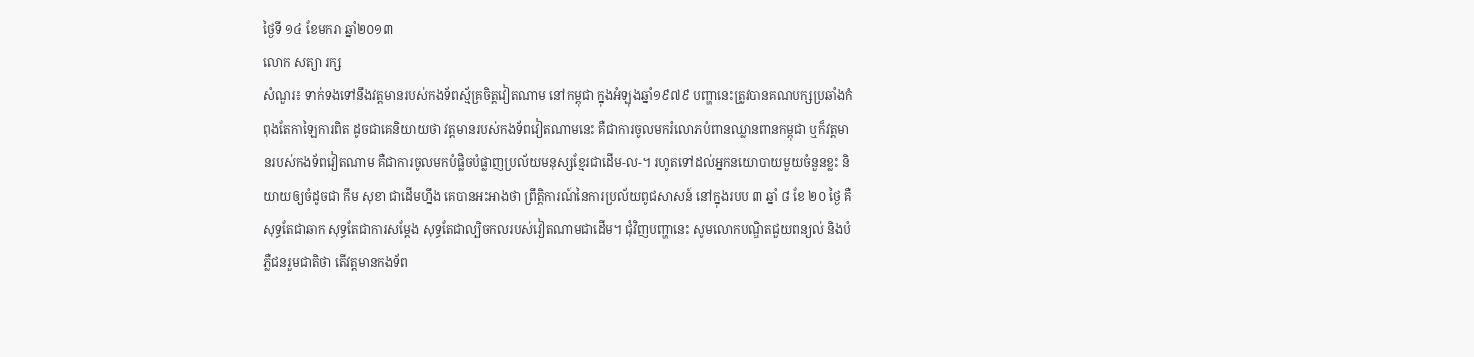ថ្ងៃទី ១៤ ខែមករា ឆ្នាំ២០១៣
លោក សត្យា រក្ស
សំណួរ៖ ទាក់ទងទៅនឹងវត្តមានរបស់កងទ័ពស្ម័គ្រចិត្តវៀតណាម នៅកម្ពុជា ក្នុងអំឡុងឆ្នាំ១៩៧៩ បញ្ហានេះត្រូវបានគណបក្សប្រឆាំងកំពុងតែកាឡៃការពិត ដូចជាគេនិយាយថា វត្តមានរបស់កងទ័ពវៀតណាមនេះ គឺជាការចូលមករំលោភបំពានឈ្លានពានកម្ពុជា ឬក៏វត្តមានរបស់កងទ័ពវៀតណាម គឺជាការចូលមកបំផ្លិចបំផ្លាញប្រល័យមនុស្សខ្មែរជាដើម-ល-។ រហូតទៅដល់អ្នកនយោបាយមួយចំនួនខ្លះ និយាយឲ្យចំដូចជា កឹម សុខា ជាដើមហ្នឹង គេបានអះអាងថា ព្រឹត្តិការណ៍នៃការប្រល័យពូជសាសន៍ នៅក្នុងរបប ៣ ឆ្នាំ ៨ ខែ ២០ ថ្ងៃ គឺសុទ្ធតែជាឆាក សុទ្ធតែជាការសម្ដែង សុទ្ធតែជាល្បិចកលរបស់វៀតណាមជាដើម។ ជុំវិញបញ្ហានេះ សូមលោកបណ្ឌិតជួយពន្យល់ និងបំភ្លឺជនរួមជាតិថា តើវត្តមានកងទ័ព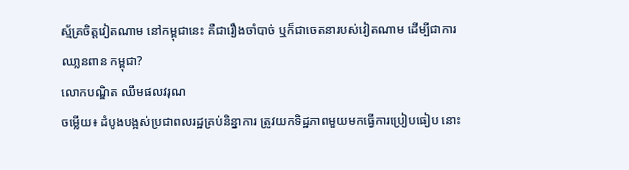ស្ម័គ្រចិត្តវៀតណាម នៅកម្ពុជានេះ គឺជារឿងចាំបាច់ ឬក៏ជាចេតនារបស់វៀតណាម ដើម្បីជាការឈា្លនពាន កម្ពុជា?
លោកបណ្ឌិត ឈឹមផលវរុណ
ចម្លើយ៖ ដំបូងបង្អស់ប្រជាពលរដ្ឋគ្រប់និន្នាការ ត្រូវយកទិដ្ឋភាពមួយមកធ្វើការប្រៀបធៀប នោះ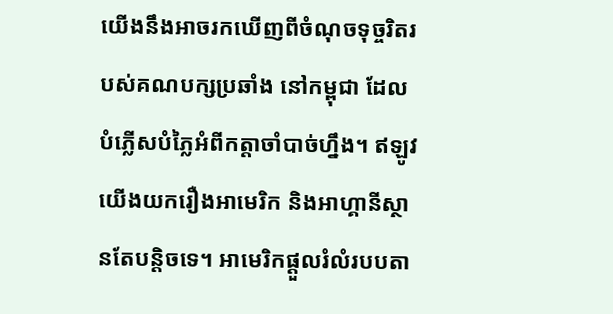យើងនឹងអាចរកឃើញពីចំណុចទុច្ចរិតរបស់គណបក្សប្រឆាំង នៅកម្ពុជា ដែលបំភ្លើសបំភ្លៃអំពីកត្តាចាំបាច់ហ្នឹង។ ឥឡូវយើងយករឿងអាមេរិក និងអាហ្គានីស្ថានតែបន្តិចទេ។ អាមេរិកផ្ដួលរំលំរបបតា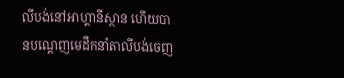លីបង់នៅអាហ្គានីស្ថាន ហើយបានបណ្ដេញមេដឹកនាំតាលីបង់ចេញ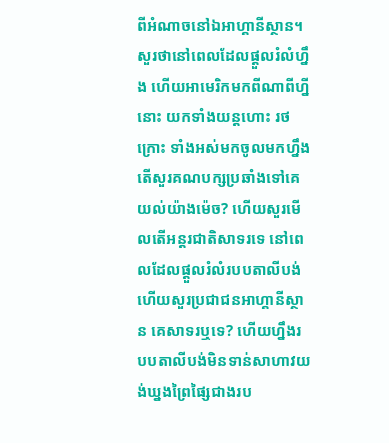ពីអំណាចនៅឯអាហ្គានីស្ថាន។ សួរថានៅពេលដែលផ្ដួលរំលំហ្នឹង ហើយអាមេរិកមកពីណាពីហ្នីនោះ យកទាំងយន្ដហោះ រថក្រោះ ទាំងអស់មកចូលមកហ្នឹង តើសួរគណបក្សប្រឆាំងទៅគេយល់យ៉ាងម៉េច? ហើយសួរមើលតើអន្តរជាតិសាទរទេ នៅពេលដែលផ្ដួលរំលំរបបតាលីបង់ ហើយសួរប្រជាជនអាហ្គានីស្ថាន គេសាទរឬទេ? ហើយហ្នឹងរបបតាលីបង់មិនទាន់សាហាវយង់ឃ្នងព្រៃផ្សៃជាងរប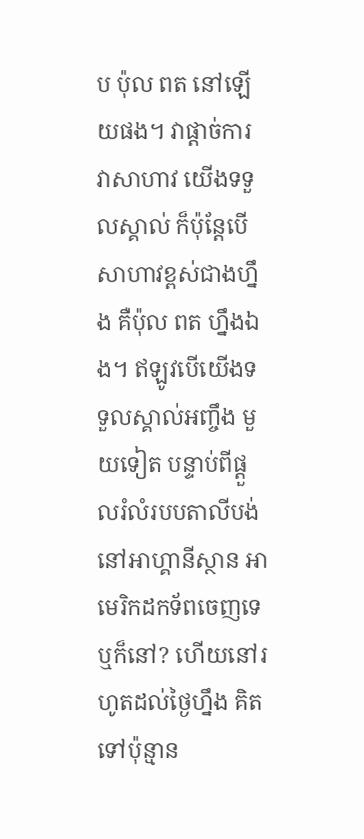ប ប៉ុល ពត នៅឡើយផង។ វាផ្ដាច់ការ វាសាហាវ យើងទទួលស្គាល់ ក៏ប៉ុន្ដែបើសាហាវខ្ពស់ជាងហ្នឹង គឺប៉ុល ពត ហ្នឹងឯង។ ឥឡូវបើយើងទទួលស្គាល់អញ្ចឹង មួយទៀត បន្ទាប់ពីផ្ដួលរំលំរបបតាលីបង់នៅអាហ្គានីស្ថាន អាមេរិកដកទ័ពចេញទេ ឬក៏នៅ? ហើយនៅរហូតដល់ថ្ងៃហ្នឹង គិតទៅប៉ុន្មាន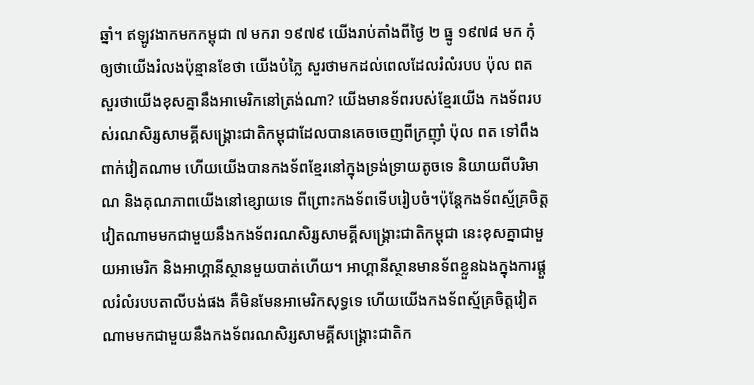ឆ្នាំ។ ឥឡូវងាកមកកម្ពុជា ៧ មករា ១៩៧៩ យើងរាប់តាំងពីថ្ងៃ ២ ធ្នូ ១៩៧៨ មក កុំឲ្យថាយើងរំលងប៉ុន្មានខែថា យើងបំភ្លៃ សួរថាមកដល់ពេលដែលរំលំរបប ប៉ុល ពត សួរថាយើងខុសគ្នានឹងអាមេរិកនៅត្រង់ណា? យើងមានទ័ពរបស់ខ្មែរយើង កងទ័ពរបស់រណសិរ្សសាមគ្គីសង្រ្គោះជាតិកម្ពុជាដែលបានគេចចេញពីក្រញ៉ាំ ប៉ុល ពត ទៅពឹងពាក់វៀតណាម ហើយយើងបានកងទ័ពខ្មែរនៅក្នុងទ្រង់ទ្រាយតូចទេ និយាយពីបរិមាណ និងគុណភាពយើងនៅខ្សោយទេ ពីព្រោះកងទ័ពទើបរៀបចំ។ប៉ុន្តែកងទ័ពស្ម័គ្រចិត្តវៀតណាមមកជាមួយនឹងកងទ័ពរណសិរ្សសាមគ្គីសង្រ្គោះជាតិកម្ពុជា នេះខុសគ្នាជាមួយអាមេរិក និងអាហ្គានីស្ថានមួយបាត់ហើយ។ អាហ្គានីស្ថានមានទ័ពខ្លួនឯងក្នុងការផ្ដួលរំលំរបបតាលីបង់ផង គឺមិនមែនអាមេរិកសុទ្ធទេ ហើយយើងកងទ័ពស្ម័គ្រចិត្តវៀតណាមមកជាមួយនឹងកងទ័ពរណសិរ្សសាមគ្គីសង្រ្គោះជាតិក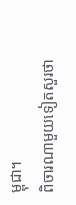ម្ពុជា។
ពិចារណាមួយទៀតសួរថា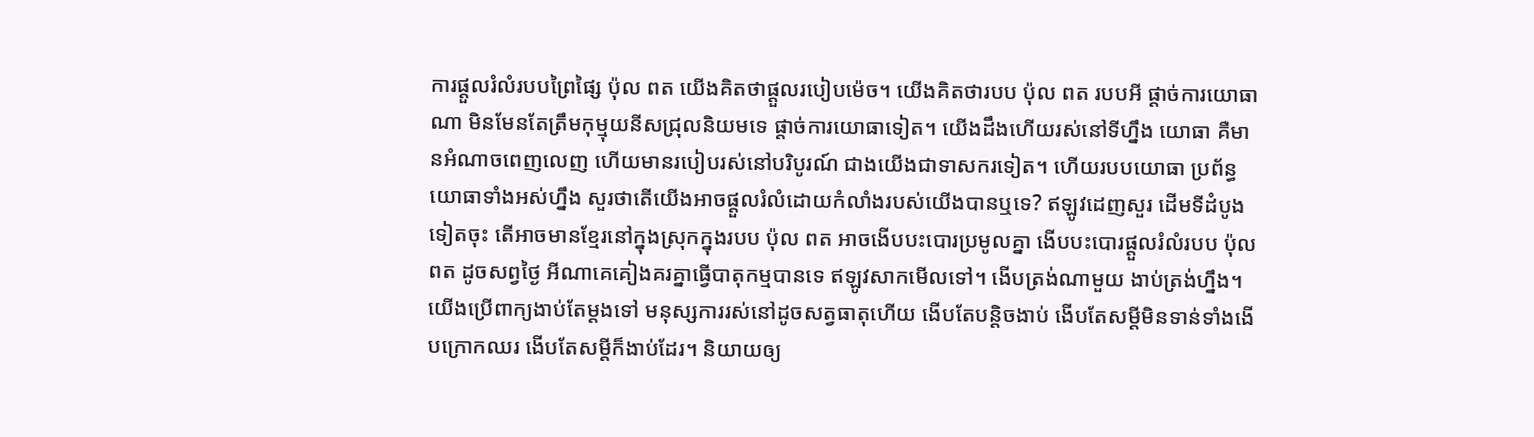ការផ្ដួលរំលំរបបព្រៃផ្សៃ ប៉ុល ពត យើងគិតថាផ្ដួលរបៀបម៉េច។ យើងគិតថារបប ប៉ុល ពត របបអី ផ្ដាច់ការយោធាណា មិនមែនតែត្រឹមកុម្មុយនីសជ្រុលនិយមទេ ផ្ដាច់ការយោធាទៀត។ យើងដឹងហើយរស់នៅទីហ្នឹង យោធា គឺមានអំណាចពេញលេញ ហើយមានរបៀបរស់នៅបរិបូរណ៍ ជាងយើងជាទាសករទៀត។ ហើយរបបយោធា ប្រព័ន្ធយោធាទាំងអស់ហ្នឹង សួរថាតើយើងអាចផ្ដួលរំលំដោយកំលាំងរបស់យើងបានឬទេ? ឥឡូវដេញសួរ ដើមទីដំបូងទៀតចុះ តើអាចមានខ្មែរនៅក្នុងស្រុកក្នុងរបប ប៉ុល ពត អាចងើបបះបោរប្រមូលគ្នា ងើបបះបោរផ្ដួលរំលំរបប ប៉ុល ពត ដូចសព្វថ្ងៃ អីណាគេគៀងគរគ្នាធ្វើបាតុកម្មបានទេ ឥឡូវសាកមើលទៅ។ ងើបត្រង់ណាមួយ ងាប់ត្រង់ហ្នឹង។ យើងប្រើពាក្យងាប់តែម្ដងទៅ មនុស្សការរស់នៅដូចសត្វធាតុហើយ ងើបតែបន្តិចងាប់ ងើបតែសម្ដីមិនទាន់ទាំងងើបក្រោកឈរ ងើបតែសម្ដីក៏ងាប់ដែរ។ និយាយឲ្យ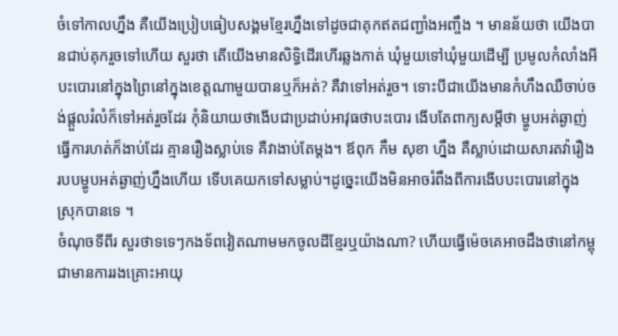ចំទៅកាលហ្នឹង គឺយើងប្រៀបធៀបសង្គមខ្មែរហ្នឹងទៅដូចជាគុកឥតជញ្ជាំងអញ្ចឹង ។ មានន័យថា យើងបានជាប់គុករួចទៅហើយ សួរថា តើយើងមានសិទ្ធិដើរហើរឆ្លងកាត់ ឃុំមួយទៅឃុំមួយដើម្បី ប្រមូលកំលាំងអីបះបោរនៅក្នុងព្រៃនៅក្នុងខេត្តណាមួយបានឬក៏អត់? គឺវាទៅអត់រួច។ ទោះបីជាយើងមានកំហឹងឈឺចាប់ចង់ផ្ដួលរំលំក៏ទៅអត់រួចដែរ កុំនិយាយថាងើបជាប្រដាប់អាវុធថាបះបោរ ងើបតែពាក្យសម្ដីថា ម្ហូបអត់ឆ្ងាញ់ ធ្វើការហត់ក៏ងាប់ដែរ គ្មានរឿងស្លាប់ទេ គឺវាងាប់តែម្ដង។ ឪពុក កឹម សុខា ហ្នឹង គឺស្លាប់ដោយសារតវ៉ារឿងរបបម្ហូបអត់ឆ្ងាញ់ហ្នឹងហើយ ទើបគេយកទៅសម្លាប់។ដូច្នេះយើងមិនអាចរំពឹងពីការងើបបះបោរនៅក្នុងស្រុកបានទេ ។
ចំណុចទីពីរ សួរថាទទេៗកងទ័ពវៀតណាមមកចូលដីខ្មែរឬយ៉ាងណា? ហើយធ្វើម៉េចគេអាចដឹងថានៅកម្ពុជាមានការរងគ្រោះអាយុ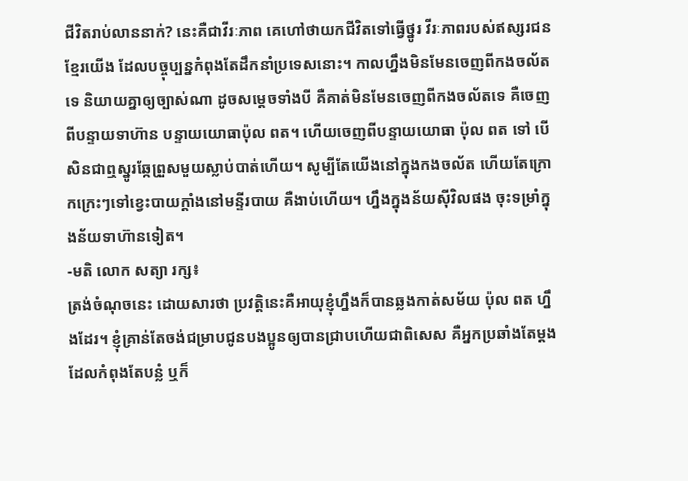ជីវិតរាប់លាននាក់? នេះគឺជាវីរៈភាព គេហៅថាយកជីវិតទៅធ្វើថ្នូរ វីរៈភាពរបស់ឥស្សរជនខ្មែរយើង ដែលបច្ចុប្បន្នកំពុងតែដឹកនាំប្រទេសនោះ។ កាលហ្នឹងមិនមែនចេញពីកងចល័តទេ និយាយគ្នាឲ្យច្បាស់ណា ដូចសម្ដេចទាំងបី គឺគាត់មិនមែនចេញពីកងចល័តទេ គឺចេញពីបន្ទាយទាហ៊ាន បន្ទាយយោធាប៉ុល ពត។ ហើយចេញពីបន្ទាយយោធា ប៉ុល ពត ទៅ បើសិនជាឮស្នូរឆ្កែព្រួសមួយស្លាប់បាត់ហើយ។ សូម្បីតែយើងនៅក្នុងកងចល័ត ហើយតែក្រោកក្រេះៗទៅខ្វេះបាយក្ដាំងនៅមន្ទីរបាយ គឺងាប់ហើយ។ ហ្នឹងក្នុងន័យស៊ីវិលផង ចុះទម្រាំក្នុងន័យទាហ៊ានទៀត។
-មតិ លោក សត្យា រក្ស៖
ត្រង់ចំណុចនេះ ដោយសារថា ប្រវត្តិនេះគឺអាយុខ្ញុំហ្នឹងក៏បានឆ្លងកាត់សម័យ ប៉ុល ពត ហ្នឹងដែរ។ ខ្ញុំគ្រាន់តែចង់ជម្រាបជូនបងប្អូនឲ្យបានជ្រាបហើយជាពិសេស គឺអ្នកប្រឆាំងតែម្ដង ដែលកំពុងតែបន្លំ ឬក៏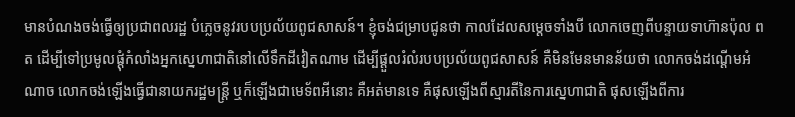មានបំណងចង់ធ្វើឲ្យប្រជាពលរដ្ឋ បំភ្លេចនូវរបបប្រល័យពូជសាសន៍។ ខ្ញុំចង់ជម្រាបជូនថា កាលដែលសម្ដេចទាំងបី លោកចេញពីបន្ទាយទាហ៊ានប៉ុល ពត ដើម្បីទៅប្រមូលផ្ដុំកំលាំងអ្នកស្នេហាជាតិនៅលើទឹកដីវៀតណាម ដើម្បីផ្ដួលរំលំរបបប្រល័យពូជសាសន៍ គឺមិនមែនមានន័យថា លោកចង់ដណ្ដើមអំណាច លោកចង់ឡើងធ្វើជានាយករដ្ឋមន្រ្តី ឬក៏ឡើងជាមេទ័ពអីនោះ គឺអត់មានទេ គឺផុសឡើងពីស្មារតីនៃការស្នេហាជាតិ ផុសឡើងពីការ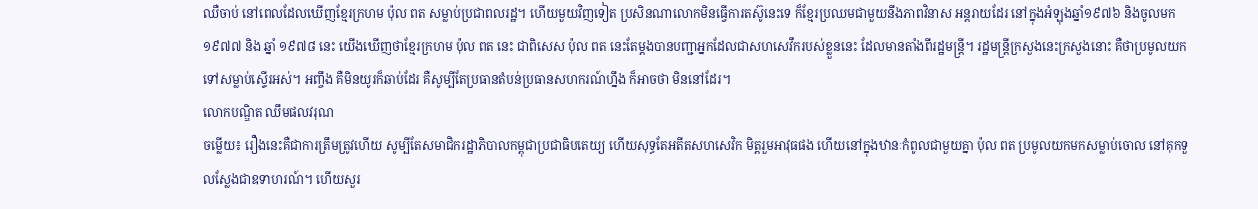ឈឺចាប់ នៅពេលដែលឃើញខ្មែរក្រហម ប៉ុល ពត សម្លាប់ប្រជាពលរដ្ឋ។ ហើយមួយវិញទៀត ប្រសិនណាលោកមិនធ្វើការតស៊ូនេះទេ ក៏ខ្មែរប្រឈមជាមួយនឹងភាពវិនាស អន្ដរាយដែរ នៅក្នុងអំឡុងឆ្នាំ១៩៧៦ និងចូលមក ១៩៧៧ និង ឆ្នាំ ១៩៧៨ នេះ យើងឃើញថាខ្មែរក្រហម ប៉ុល ពត នេះ ជាពិសេស ប៉ុល ពត នេះតែម្ដងបានបញ្ជាអ្នកដែលជាសហសេវឹករបស់ខ្លួននេះ ដែលមានតាំងពីរដ្ឋមន្រ្តី។ រដ្ឋមន្រ្តីក្រសួងនេះក្រសួងនោះ គឺថាប្រមូលយកទៅសម្លាប់ស្ទើរអស់។ អញ្ចឹង គឺមិនយូរក៏ឆាប់ដែរ គឺសូម្បីតែប្រធានតំបន់ប្រធានសហករណ៍ហ្នឹង ក៏អាចថា មិននៅដែរ។
លោកបណ្ឌិត ឈឹមផលវរុណ
ចម្លើយ៖ រឿងនេះគឺជាការត្រឹមត្រូវហើយ សូម្បីតែសមាជិករដ្ឋាភិបាលកម្ពុជាប្រជាធិបតេយ្យ ហើយសុទ្ធតែអតីតសហសេវិក មិត្តរួមអាវុធផង ហើយនៅក្នុងឋានៈកំពូលជាមួយគ្នា ប៉ុល ពត ប្រមូលយកមកសម្លាប់ចោល នៅគុកទួលស្លែងជាឧទាហរណ៍។ ហើយសួរ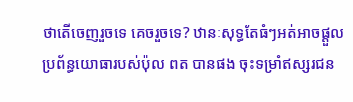ថាតើចេញរួចទេ គេចរួចទេ? ឋានៈសុទ្ធតែធំៗអត់អាចផ្ដួលប្រព័ន្ធយោធារបស់ប៉ុល ពត បានផង ចុះទម្រាំឥស្សរជន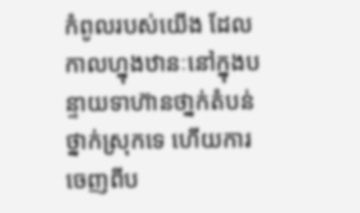កំពូលរបស់យើង ដែលកាលហ្នុងឋានៈនៅក្នុងបន្ទាយទាហ៊ានថា្នក់តំបន់ ថ្នាក់ស្រុកទេ ហើយការចេញពីប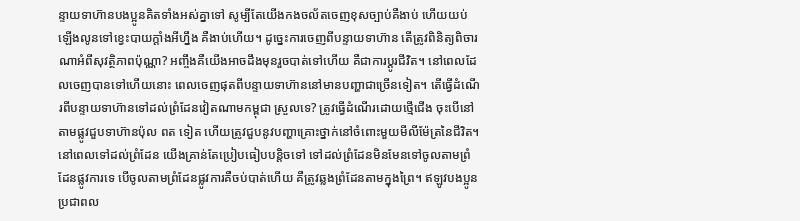ន្ទាយទាហ៊ានបងប្អូនគិតទាំងអស់គ្នាទៅ សូម្បីតែយើងកងចល័តចេញខុសច្បាប់គឺងាប់ ហើយយប់ឡើងលូនទៅខ្វេះបាយក្ដាំងអីហ្នឹង គឺងាប់ហើយ។ ដូច្នេះការចេញពីបន្ទាយទាហ៊ាន តើត្រូវពិនិត្យពិចារណាអំពីសុវត្ថិភាពប៉ុណ្ណា? អញ្ចឹងគឺយើងអាចដឹងមុនរួចបាត់ទៅហើយ គឺជាការប្ដូរជីវិត។ នៅពេលដែលចេញបានទៅហើយនោះ ពេលចេញផុតពីបន្ទាយទាហ៊ាននៅមានបញ្ហាជាច្រើនទៀត។ តើធ្វើដំណើរពីបន្ទាយទាហ៊ានទៅដល់ព្រំដែនវៀតណាមកម្ពុជា ស្រួលទេ? ត្រូវធ្វើដំណើរដោយថ្មើជើង ចុះបើនៅតាមផ្លូវជួបទាហ៊ានប៉ុល ពត ទៀត ហើយត្រូវជួបនូវបញ្ហាគ្រោះថ្នាក់នៅចំពោះមួយមីលីម៉ែត្រនៃជីវិត។ នៅពេលទៅដល់ព្រំដែន យើងគ្រាន់តែប្រៀបធៀបបន្តិចទៅ ទៅដល់ព្រំដែនមិនមែនទៅចូលតាមព្រំដែនផ្លូវការទេ បើចូលតាមព្រំដែនផ្លូវការគឺចប់បាត់ហើយ គឺត្រូវឆ្លងព្រំដែនតាមក្នុងព្រៃ។ ឥឡូវបងប្អូនប្រជាពល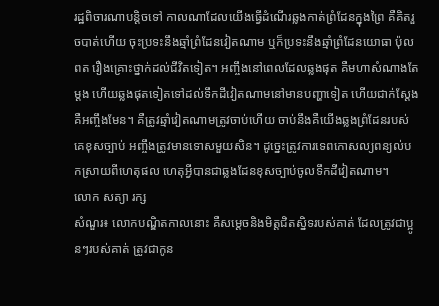រដ្ឋពិចារណាបន្តិចទៅ កាលណាដែលយើងធ្វើដំណើរឆ្លងកាត់ព្រំដែនក្នុងព្រៃ គឺគិតរួចបាត់ហើយ ចុះប្រទះនឹងឆ្មាំព្រំដែនវៀតណាម ឬក៏ប្រទះនឹងឆ្មាំព្រំដែនយោធា ប៉ុល ពត រឿងគ្រោះថ្នាក់ដល់ជីវិតទៀត។ អញ្ចឹងនៅពេលដែលឆ្លងផុត គឺមហាសំណាងតែម្ដង ហើយឆ្លងផុតទៀតទៅដល់ទឹកដីវៀតណាមនៅមានបញ្ហាទៀត ហើយជាក់ស្ដែងគឺអញ្ចឹងមែន។ គឺត្រូវឆ្មាំវៀតណាមត្រូវចាប់ហើយ ចាប់នឹងគឺយើងឆ្លងព្រំដែនរបស់គេខុសច្បាប់ អញ្ចឹងត្រូវមានទោសមួយសិន។ ដូច្នេះត្រូវការទេពកោសល្យពន្យល់បកស្រាយពីហេតុផល ហេតុអ្វីបានជាឆ្លងដែនខុសច្បាប់ចូលទឹកដីវៀតណាម។
លោក សត្យា រក្ស
សំណួរ៖ លោកបណ្ឌិតកាលនោះ គឺសម្ដេចនិងមិត្តជិតស្និទរបស់គាត់ ដែលត្រូវជាប្អូនៗរបស់គាត់ ត្រូវជាកូន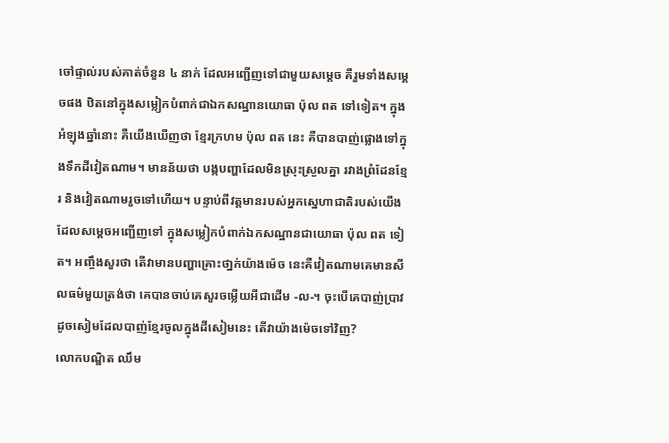ចៅផ្ទាល់របស់គាត់ចំនួន ៤ នាក់ ដែលអញ្ជើញទៅជាមួយសម្ដេច គឺរួមទាំងសម្ដេចផង ឋិតនៅក្នុងសម្លៀកបំពាក់ជាឯកសណ្ឋានយោធា ប៉ុល ពត ទៅទៀត។ ក្នុងអំឡុងឆ្នាំនោះ គឺយើងឃើញថា ខ្មែរក្រហម ប៉ុល ពត នេះ គឺបានបាញ់ផ្លោងទៅក្នុងទឹកដីវៀតណាម។ មានន័យថា បង្កបញ្ហាដែលមិនស្រុះស្រួលគ្នា រវាងព្រំដែនខ្មែរ និងវៀតណាមរួចទៅហើយ។ បន្ទាប់ពីវត្តមានរបស់អ្នកស្នេហាជាតិរបស់យើងដែលសម្ដេចអញ្ជើញទៅ ក្នុងសម្លៀកបំពាក់ឯកសណ្ឋានជាយោធា ប៉ុល ពត ទៀត។ អញ្ចឹងសួរថា តើវាមានបញ្ហាគ្រោះថា្នក់យ៉ាងម៉េច នេះគឺវៀតណាមគេមានសីលធម៌មួយត្រង់ថា គេបានចាប់គេសួរចម្លើយអីជាដើម -ល-។ ចុះបើគេបាញ់ប្រាវដូចសៀមដែលបាញ់ខ្មែរចូលក្នុងដីសៀមនេះ តើវាយ៉ាងម៉េចទៅវិញ?
លោកបណ្ឌិត ឈឹម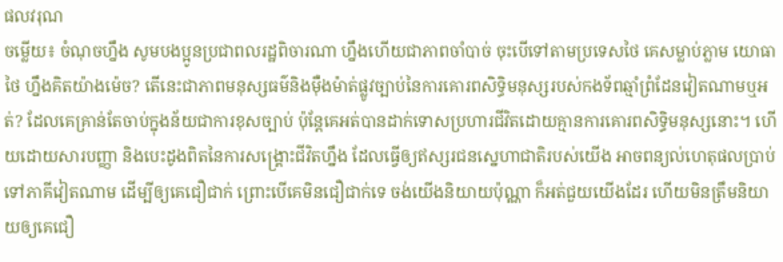ផលវរុណ
ចម្លើយ៖ ចំណុចហ្នឹង សូមបងប្អូនប្រជាពលរដ្ឋពិចារណា ហ្នឹងហើយជាភាពចាំបាច់ ចុះបើទៅតាមប្រទេសថៃ គេសម្លាប់ភ្លាម យោធាថៃ ហ្នឹងគិតយ៉ាងម៉េច? តើនេះជាភាពមនុស្សធម៌និងម៉ឺងម៉ាត់ផ្លូវច្បាប់នៃការគោរពសិទ្ធិមនុស្សរបស់កងទ័ពឆ្មាំព្រំដែនវៀតណាមឬអត់? ដែលគេគ្រាន់តែចាប់ក្នុងន័យជាការខុសច្បាប់ ប៉ុន្តែគេអត់បានដាក់ទោសប្រហារជីវិតដោយគ្មានការគោរពសិទ្ធិមនុស្សនោះ។ ហើយដោយសារបញ្ញា និងបេះដូងពិតនៃការសង្រ្គោះជីវិតហ្នឹង ដែលធ្វើឲ្យឥស្សរជនស្នេហាជាតិរបស់យើង អាចពន្យល់ហេតុផលប្រាប់ទៅភាគីវៀតណាម ដើម្បីឲ្យគេជឿជាក់ ព្រោះបើគេមិនជឿជាក់ទេ ចង់យើងនិយាយប៉ុណ្ណា ក៏អត់ជួយយើងដែរ ហើយមិនត្រឹមនិយាយឲ្យគេជឿ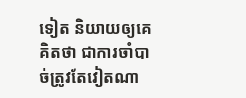ទៀត និយាយឲ្យគេគិតថា ជាការចាំបាច់ត្រូវតែវៀតណា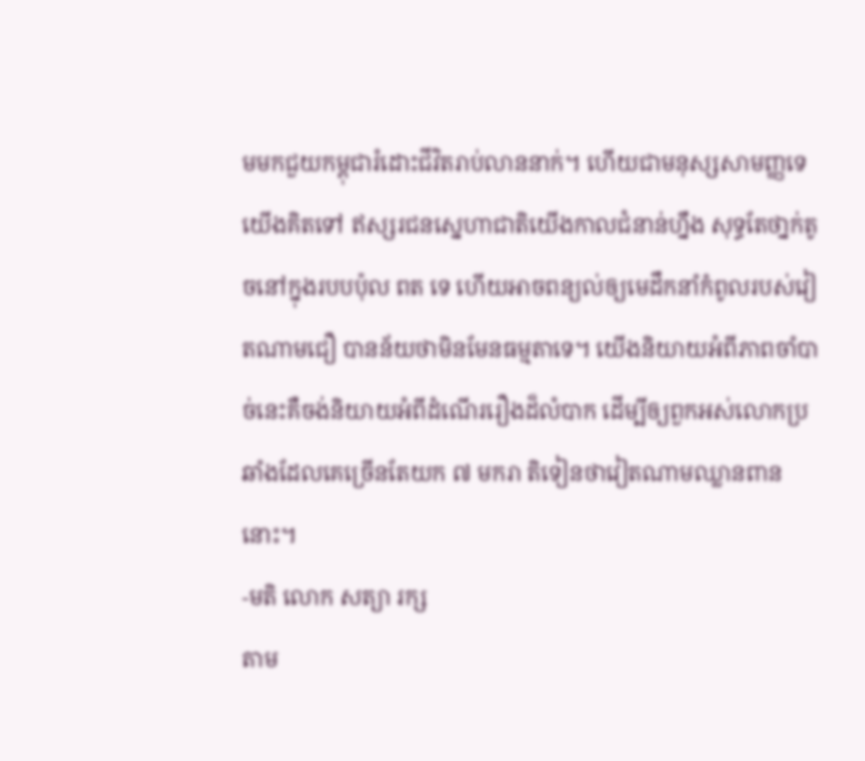មមកជួយកម្ពុជារំដោះជីវិតរាប់លាននាក់។ ហើយជាមនុស្សសាមញ្ញទេ យើងគិតទៅ ឥស្សរជនស្នេហាជាតិយើងកាលជំនាន់ហ្នឹង សុទ្ធតែថា្នក់តូចនៅក្នុងរបបប៉ុល ពត ទេ ហើយអាចពន្យល់ឲ្យមេដឹកនាំកំពូលរបស់វៀតណាមជឿ បានន័យថាមិនមែនធម្មតាទេ។ យើងនិយាយអំពីភាពចាំបាច់នេះគឺចង់និយាយអំពីដំណើររឿងដ៏លំបាក ដើម្បីឲ្យពួកអស់លោកប្រឆាំងដែលគេច្រើនតែយក ៧ មករា តិទៀនថាវៀតណាមឈ្លានពាននោះ។
-មតិ លោក សត្យា រក្ស
តាម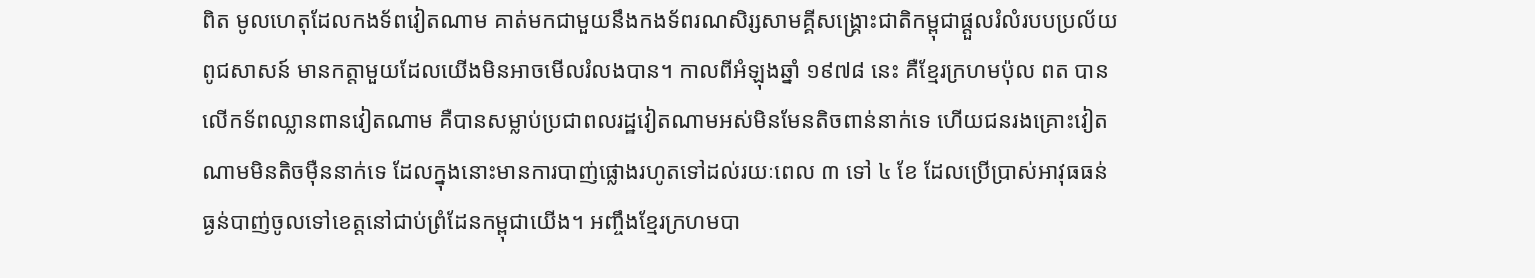ពិត មូលហេតុដែលកងទ័ពវៀតណាម គាត់មកជាមួយនឹងកងទ័ពរណសិរ្សសាមគ្គីសង្រ្គោះជាតិកម្ពុជាផ្ដួលរំលំរបបប្រល័យពូជសាសន៍ មានកត្តាមួយដែលយើងមិនអាចមើលរំលងបាន។ កាលពីអំឡុងឆ្នាំ ១៩៧៨ នេះ គឺខ្មែរក្រហមប៉ុល ពត បានលើកទ័ពឈ្លានពានវៀតណាម គឺបានសម្លាប់ប្រជាពលរដ្ឋវៀតណាមអស់មិនមែនតិចពាន់នាក់ទេ ហើយជនរងគ្រោះវៀតណាមមិនតិចម៉ឺននាក់ទេ ដែលក្នុងនោះមានការបាញ់ផ្លោងរហូតទៅដល់រយៈពេល ៣ ទៅ ៤ ខែ ដែលប្រើប្រាស់អាវុធធន់ធ្ងន់បាញ់ចូលទៅខេត្តនៅជាប់ព្រំដែនកម្ពុជាយើង។ អញ្ចឹងខ្មែរក្រហមបា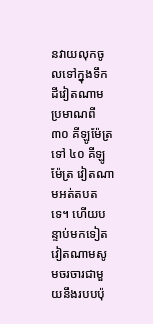នវាយលុកចូលទៅក្នុងទឹកដីវៀតណាមប្រមាណពី ៣០ គីឡូម៉ែត្រ ទៅ ៤០ គីឡូម៉ែត្រ វៀតណាមអត់តបតទេ។ ហើយបន្ទាប់មកទៀត វៀតណាមសូមចរចារជាមួយនឹងរបបប៉ុ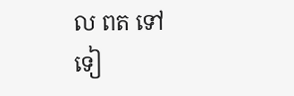ល ពត ទៅទៀ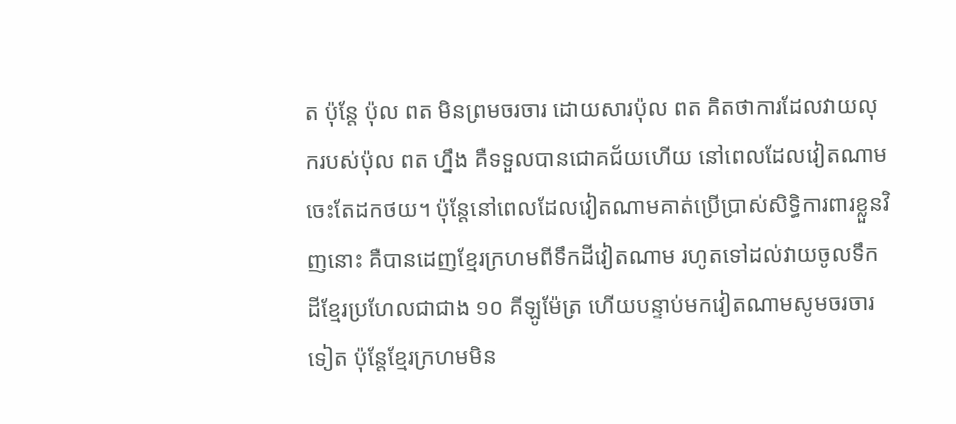ត ប៉ុន្តែ ប៉ុល ពត មិនព្រមចរចារ ដោយសារប៉ុល ពត គិតថាការដែលវាយលុករបស់ប៉ុល ពត ហ្នឹង គឺទទួលបានជោគជ័យហើយ នៅពេលដែលវៀតណាមចេះតែដកថយ។ ប៉ុន្តែនៅពេលដែលវៀតណាមគាត់ប្រើប្រាស់សិទ្ធិការពារខ្លួនវិញនោះ គឺបានដេញខ្មែរក្រហមពីទឹកដីវៀតណាម រហូតទៅដល់វាយចូលទឹកដីខ្មែរប្រហែលជាជាង ១០ គីឡូម៉ែត្រ ហើយបន្ទាប់មកវៀតណាមសូមចរចារទៀត ប៉ុន្តែខ្មែរក្រហមមិន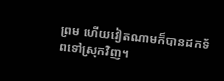ព្រម ហើយវៀតណាមក៏បានដកទ័ពទៅស្រុកវិញ។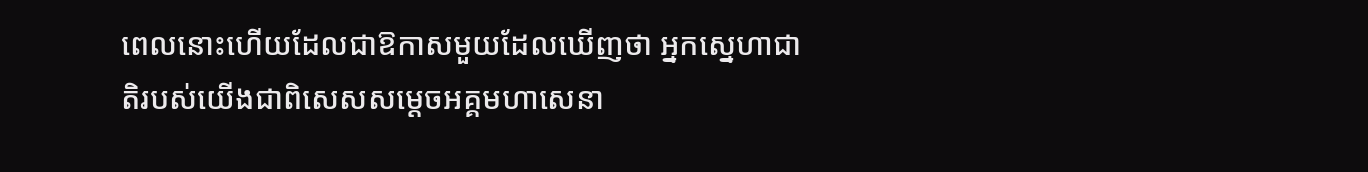ពេលនោះហើយដែលជាឱកាសមួយដែលឃើញថា អ្នកស្នេហាជាតិរបស់យើងជាពិសេសសម្ដេចអគ្គមហាសេនា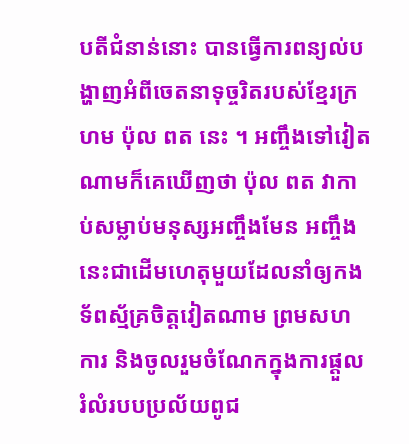បតីជំនាន់នោះ បានធ្វើការពន្យល់បង្ហាញអំពីចេតនាទុច្ចរិតរបស់ខ្មែរក្រហម ប៉ុល ពត នេះ ។ អញ្ចឹងទៅវៀតណាមក៏គេឃើញថា ប៉ុល ពត វាកាប់សម្លាប់មនុស្សអញ្ចឹងមែន អញ្ចឹង នេះជាដើមហេតុមួយដែលនាំឲ្យកងទ័ពស្ម័គ្រចិត្តវៀតណាម ព្រមសហការ និងចូលរួមចំណែកក្នុងការផ្ដួលរំលំរបបប្រល័យពូជ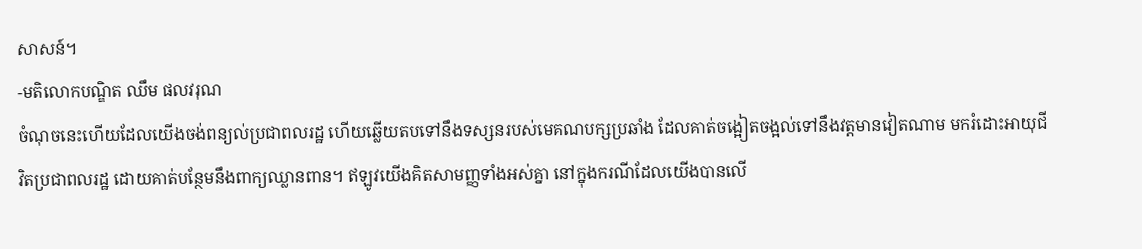សាសន៍។
-មតិលោកបណ្ឌិត ឈឹម ផលវរុណ
ចំណុចនេះហើយដែលយើងចង់ពន្យល់ប្រជាពលរដ្ឋ ហើយឆ្លើយតបទៅនឹងទស្សនរបស់មេគណបក្សប្រឆាំង ដែលគាត់ចង្អៀតចង្អល់ទៅនឹងវត្តមានវៀតណាម មករំដោះអាយុជីវិតប្រជាពលរដ្ឋ ដោយគាត់បន្ថែមនឹងពាក្យឈ្លានពាន។ ឥឡូវយើងគិតសាមញ្ញទាំងអស់គ្នា នៅក្នុងករណីដែលយើងបានលើ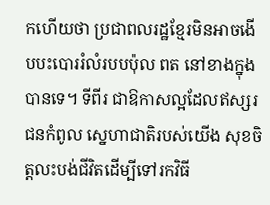កហើយថា ប្រជាពលរដ្ឋខ្មែរមិនអាចងើបបះបោររំលំរបបប៉ុល ពត នៅខាងក្នុងបានទេ។ ទីពីរ ជាឱកាសល្អដែលឥស្សរជនកំពូល ស្នេហាជាតិរបស់យើង សុខចិត្តលះបង់ជីវិតដើម្បីទៅរកវិធី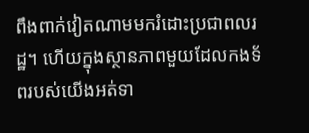ពឹងពាក់វៀតណាមមករំដោះប្រជាពលរដ្ឋ។ ហើយក្នុងស្ថានភាពមួយដែលកងទ័ពរបស់យើងអត់ទា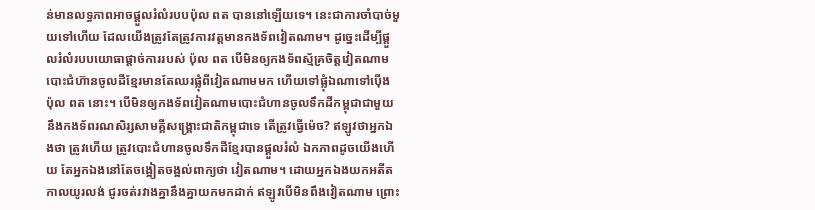ន់មានលទ្ធភាពអាចផ្ដួលរំលំរបបប៉ុល ពត បាននៅឡើយទេ។ នេះជាការចាំបាច់មួយទៅហើយ ដែលយើងត្រូវតែត្រូវការវត្តមានកងទ័ពវៀតណាម។ ដូច្នេះដើម្បីផ្ដួលរំលំរបបយោធាផ្ដាច់ការរបស់ ប៉ុល ពត បើមិនឲ្យកងទ័ពស្ម័គ្រចិត្តវៀតណាម បោះជំហ៊ានចូលដីខ្មែរមានតែឈរផ្លុំពីវៀតណាមមក ហើយទៅផ្លុំឯណាទៅប៉ើង ប៉ុល ពត នោះ។ បើមិនឲ្យកងទ័ពវៀតណាមបោះជំហានចូលទឹកដីកម្ពុជាជាមួយនឹងកងទ័ពរណសិរ្សសាមគ្គីសង្រ្គោះជាតិកម្ពុជាទេ តើត្រូវធ្វើម៉េច? ឥឡូវថាអ្នកឯងថា ត្រូវហើយ ត្រូវបោះជំហានចូលទឹកដីខ្មែរបានផ្ដួលរំលំ ឯកភាពដូចយើងហើយ តែអ្នកឯងនៅតែចង្អៀតចង្អល់ពាក្យថា វៀតណាម។ ដោយអ្នកឯងយកអតីតកាលយូរលង់ ជូរចត់រវាងគ្នានឹងគ្នាយកមកដាក់ ឥឡូវបើមិនពឹងវៀតណាម ព្រោះ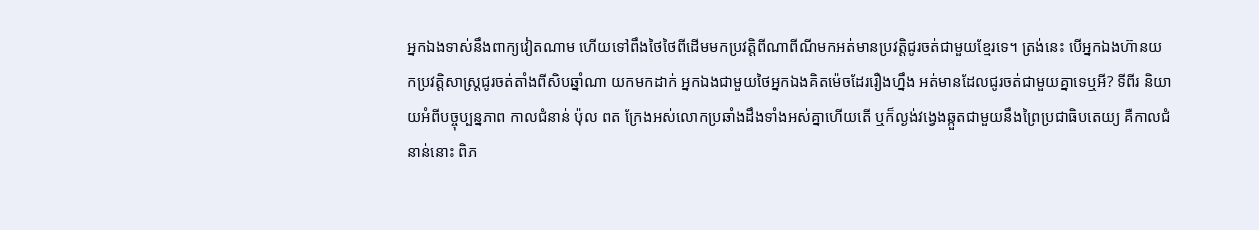អ្នកឯងទាស់នឹងពាក្យវៀតណាម ហើយទៅពឹងថៃថៃពីដើមមកប្រវត្តិពីណាពីណីមកអត់មានប្រវត្តិជូរចត់ជាមួយខ្មែរទេ។ ត្រង់នេះ បើអ្នកឯងហ៊ានយកប្រវត្តិសាស្ដ្រជូរចត់តាំងពីសិបឆ្នាំណា យកមកដាក់ អ្នកឯងជាមួយថៃអ្នកឯងគិតម៉េចដែររឿងហ្នឹង អត់មានដែលជូរចត់ជាមួយគ្នាទេឬអី? ទីពីរ និយាយអំពីបច្ចុប្បន្នភាព កាលជំនាន់ ប៉ុល ពត ក្រែងអស់លោកប្រឆាំងដឹងទាំងអស់គ្នាហើយតើ ឬក៏ល្ងង់វង្វេងឆ្កួតជាមួយនឹងព្រៃប្រជាធិបតេយ្យ គឺកាលជំនាន់នោះ ពិភ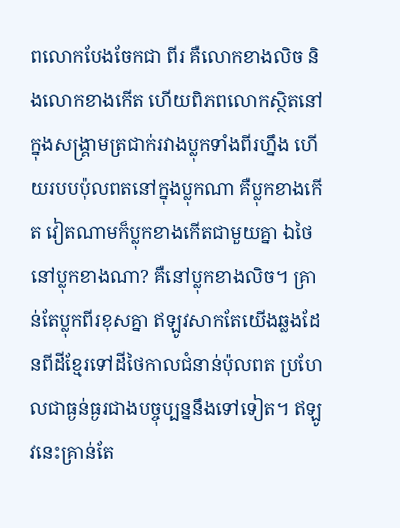ពលោកបែងចែកជា ពីរ គឺលោកខាងលិច និងលោកខាងកើត ហើយពិភពលោកស្ថិតនៅក្នុងសង្រ្គាមត្រជាក់រវាងប្លុកទាំងពីរហ្នឹង ហើយរបបប៉ុលពតនៅក្នុងប្លុកណា គឺប្លុកខាងកើត វៀតណាមក៏ប្លុកខាងកើតជាមួយគ្នា ឯថៃនៅប្លុកខាងណា? គឺនៅប្លុកខាងលិច។ គ្រាន់តែប្លុកពីរខុសគ្នា ឥឡូវសាកតែយើងឆ្លងដែនពីដីខ្មែរទៅដីថៃកាលជំនាន់ប៉ុលពត ប្រហែលជាធ្ងន់ធ្ងរជាងបច្ចុប្បន្ននឹងទៅទៀត។ ឥឡូវនេះគ្រាន់តែ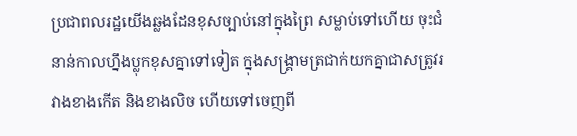ប្រជាពលរដ្ឋយើងឆ្លងដែនខុសច្បាប់នៅក្នុងព្រៃ សម្លាប់ទៅហើយ ចុះជំនាន់កាលហ្នឹងប្លុកខុសគ្នាទៅទៀត ក្នុងសង្រ្គាមត្រជាក់យកគ្នាជាសត្រូវរវាងខាងកើត និងខាងលិច ហើយទៅចេញពី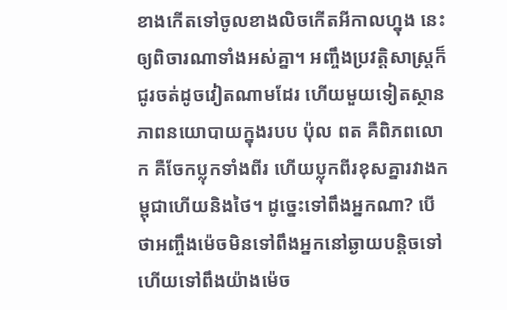ខាងកើតទៅចូលខាងលិចកើតអីកាលហ្នុង នេះឲ្យពិចារណាទាំងអស់គ្នា។ អញ្ចឹងប្រវត្តិសាស្ដ្រក៏ជូរចត់ដូចវៀតណាមដែរ ហើយមួយទៀតស្ថានភាពនយោបាយក្នុងរបប ប៉ុល ពត គឺពិភពលោក គឺចែកប្លុកទាំងពីរ ហើយប្លុកពីរខុសគ្នារវាងកម្ពុជាហើយនិងថៃ។ ដូច្នេះទៅពឹងអ្នកណា? បើថាអញ្ចឹងម៉េចមិនទៅពឹងអ្នកនៅឆ្ងាយបន្តិចទៅ ហើយទៅពឹងយ៉ាងម៉េច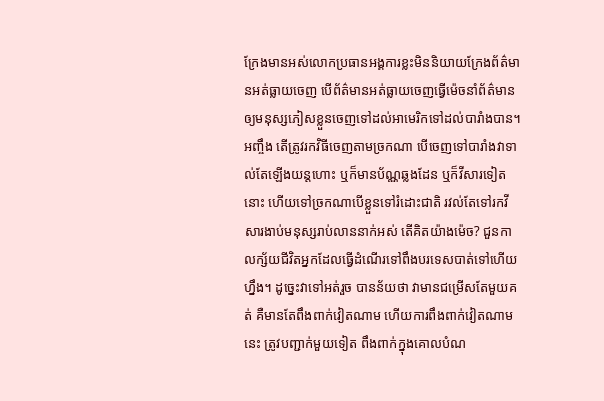ក្រែងមានអស់លោកប្រធានអង្គការខ្លះមិននិយាយក្រែងព័ត៌មានអត់ធ្លាយចេញ បើព័ត៌មានអត់ធ្លាយចេញធ្វើម៉េចនាំព័ត៌មានឲ្យមនុស្សភៀសខ្លួនចេញទៅដល់អាមេរិកទៅដល់បារាំងបាន។អញ្ចឹង តើត្រូវរកវិធីចេញតាមច្រកណា បើចេញទៅបារាំងវាទាល់តែឡើងយន្ដហោះ ឬក៏មានប័ណ្ណឆ្លងដែន ឬក៏វីសារទៀតនោះ ហើយទៅច្រកណាបើខ្លួនទៅរំដោះជាតិ រវល់តែទៅរកវីសារងាប់មនុស្សរាប់លាននាក់អស់ តើគិតយ៉ាងម៉េច? ជួនកាលក្ស័យជីវិតអ្នកដែលធ្វើដំណើរទៅពឹងបរទេសបាត់ទៅហើយហ្នឹង។ ដូច្នេះវាទៅអត់រួច បានន័យថា វាមានជម្រើសតែមួយគត់ គឺមានតែពឹងពាក់វៀតណាម ហើយការពឹងពាក់វៀតណាមនេះ ត្រូវបញ្ជាក់មួយទៀត ពឹងពាក់ក្នុងគោលបំណ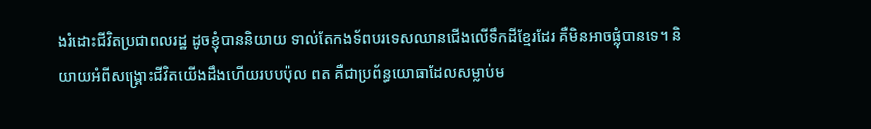ងរំដោះជីវិតប្រជាពលរដ្ឋ ដូចខ្ញុំបាននិយាយ ទាល់តែកងទ័ពបរទេសឈានជើងលើទឹកដីខ្មែរដែរ គឺមិនអាចផ្លុំបានទេ។ និយាយអំពីសង្រ្គោះជីវិតយើងដឹងហើយរបបប៉ុល ពត គឺជាប្រព័ន្ធយោធាដែលសម្លាប់ម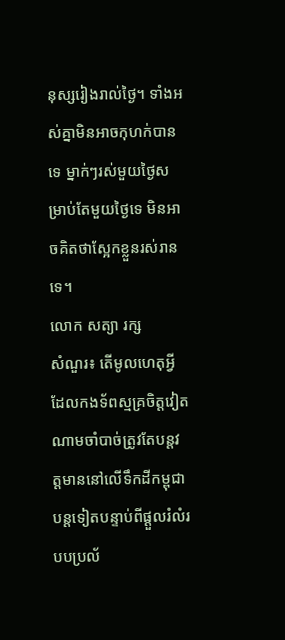នុស្សរៀងរាល់ថ្ងៃ។ ទាំងអស់គ្នាមិនអាចកុហក់បានទេ ម្នាក់ៗរស់មួយថ្ងៃសម្រាប់តែមួយថ្ងៃទេ មិនអាចគិតថាស្អែកខ្លួនរស់រានទេ។
លោក សត្យា រក្ស
សំណួរ៖ តើមូលហេតុអ្វី ដែលកងទ័ពស្មគ្រចិត្តវៀតណាមចាំបាច់ត្រូវតែបន្តវត្តមាននៅលើទឹកដីកម្ពុជាបន្តទៀតបន្ទាប់ពីផ្តួលរំលំរបបប្រល័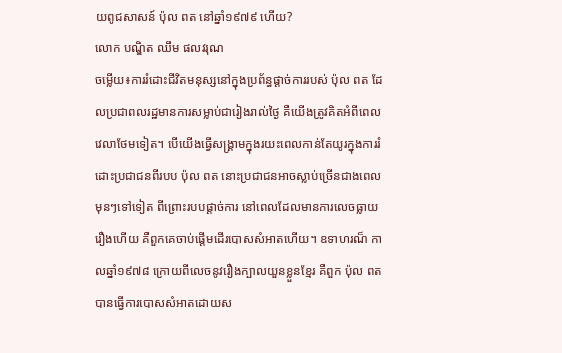យពូជសាសន៍ ប៉ុល ពត នៅឆ្នាំ១៩៧៩ ហើយ?
លោក បណ្ឌិត ឈឹម ផលវរុណ
ចម្លើយ៖ការរំដោះជីវិតមនុស្សនៅក្នុងប្រព័ន្ធផ្តាច់ការរបស់ ប៉ុល ពត ដែលប្រជាពលរដ្ឋមានការសម្លាប់ជារៀងរាល់ថ្ងៃ គឺយើងត្រូវគិតអំពីពេលវេលាថែមទៀត។ បើយើងធ្វើសង្គ្រាមក្នុងរយះពេលកាន់តែយូរក្នុងការរំដោះប្រជាជនពីរបប ប៉ុល ពត នោះប្រជាជនអាចស្លាប់ច្រើនជាងពេលមុនៗទៅទៀត ពីព្រោះរបបផ្តាច់ការ នៅពេលដែលមានការលេចធ្លាយរឿងហើយ គឺពួកគេចាប់ផ្តើមដើរបោសសំអាតហើយ។ ឧទាហរណ៏ កាលឆ្នាំ១៩៧៨ ក្រោយពីលេចនូវរឿងក្បាលយួនខ្លួនខ្មែរ គឺពួក ប៉ុល ពត បានធ្វើការបោសសំអាតដោយស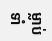ម្លាប់ទាំ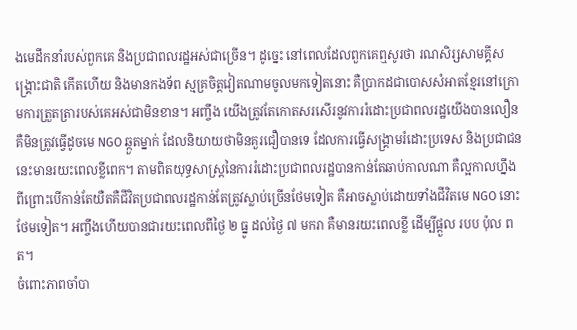ងមេដឹកនាំរបស់ពួកគេ និងប្រជាពលរដ្ឋអស់ជាច្រើន។ ដូច្នេះ នៅពេលដែលពួកគេឮសូរថា រណសិរ្សសាមគ្គីសង្គ្រោះជាតិ កើតហើយ និងមានកងទ័ព ស្មគ្រចិត្តវៀតណាមចូលមកទៀតនោះ គឺប្រាកដជាបោសសំអាតខ្មែរនៅក្រោមការត្រួតត្រារបស់គេអស់ជាមិនខាន។ អញ្ចឹង យើងត្រូវតែកោតសរសើរនូវការរំដោះប្រជាពលរដ្ឋយើងបានលឿន គឺមិនត្រូវធ្វើដូចមេ NGO ឆ្កួតម្នាក់ ដែលនិយាយថាមិនគួរជឿបានទេ ដែលការធ្វើសង្គ្រាមរំដោះប្រទេស និងប្រជាជននេះមានរយះពេលខ្លីពេក។ តាមពិតយុទ្ធសាស្ត្រនៃការរំដោះប្រជាពលរដ្ឋបានកាន់តែឆាប់កាលណា គឺល្អកាលហ្នឹង ពីព្រោះបើកាន់តែយឺតគឺជីវិតប្រជាពលរដ្ឋកាន់តែត្រូវស្លាប់ច្រើនថែមទៀត គឺអាចស្លាប់ដោយទាំងជីវិតមេ NGO នោះថែមទៀត។ អញ្ចឹងហើយបានជារយះពេលពីថ្ងៃ ២ ធ្នូ ដល់ថ្ងៃ ៧ មករា គឺមានរយះពេលខ្លី ដើម្បីផ្តួល របប ប៉ុល ពត។
ចំពោះភាពចាំបា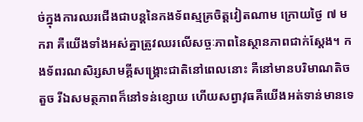ច់ក្នុងការឈរជើងជាបន្តនៃកងទ័ពស្មគ្រចិត្តវៀតណាម ក្រោយថ្ងៃ ៧ មករា គឺយើងទាំងអស់គ្នាត្រូវឈរលើសច្ចៈភាពនៃស្ថានភាពជាក់ស្តែង។ កងទ័ពរណសិរ្សសាមគ្គីសង្គ្រោះជាតិនៅពេលនោះ គឺនៅមានបរិមាណតិចតួច រីឯសមត្ថភាពក៏នៅទន់ខ្សោយ ហើយសព្វាវុធគឺយើងអត់ទាន់មានទេ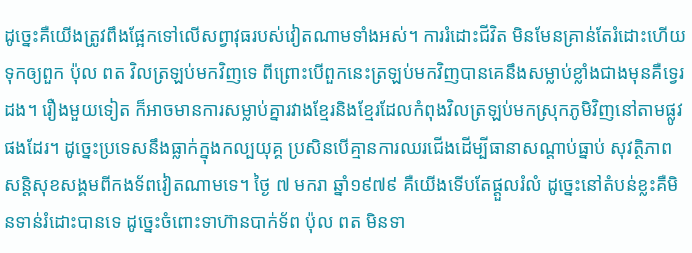ដូច្នេះគឺយើងត្រូវពឹងផ្អែកទៅលើសព្វាវុធរបស់វៀតណាមទាំងអស់។ ការរំដោះជីវិត មិនមែនគ្រាន់តែរំដោះហើយទុកឲ្យពួក ប៉ុល ពត វិលត្រឡប់មកវិញទេ ពីព្រោះបើពួកនេះត្រឡប់មកវិញបានគេនឹងសម្លាប់ខ្លាំងជាងមុនគឺទ្វេរដង។ រឿងមួយទៀត ក៏អាចមានការសម្លាប់គ្នារវាងខ្មែរនិងខ្មែរដែលកំពុងវិលត្រឡប់មកស្រុកភូមិវិញនៅតាមផ្លូវផងដែរ។ ដូច្នេះប្រទេសនឹងធ្លាក់ក្នុងកល្បយុគ្គ ប្រសិនបើគ្មានការឈរជើងដើម្បីធានាសណ្តាប់ធ្នាប់ សុវត្ថិភាព សន្តិសុខសង្គមពីកងទ័ពវៀតណាមទេ។ ថ្ងៃ ៧ មករា ឆ្នាំ១៩៧៩ គឺយើងទើបតែផ្តួលរំលំ ដូច្នេះនៅតំបន់ខ្លះគឺមិនទាន់រំដោះបានទេ ដូច្នេះចំពោះទាហ៊ានបាក់ទ័ព ប៉ុល ពត មិនទា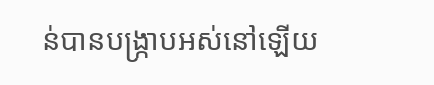ន់បានបង្ក្រាបអស់នៅឡើយ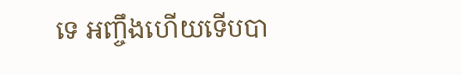ទេ អញ្ចឹងហើយទើបបា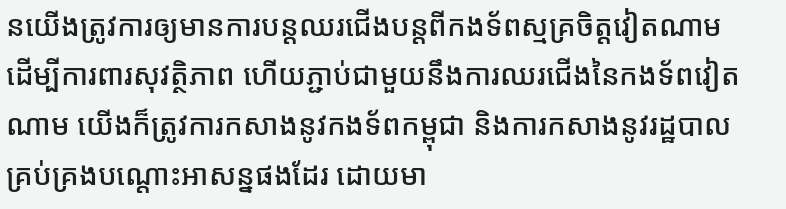នយើងត្រូវការឲ្យមានការបន្តឈរជើងបន្តពីកងទ័ពស្មគ្រចិត្តវៀតណាម ដើម្បីការពារសុវត្ថិភាព ហើយភ្ជាប់ជាមួយនឹងការឈរជើងនៃកងទ័ពវៀតណាម យើងក៏ត្រូវការកសាងនូវកងទ័ពកម្ពុជា និងការកសាងនូវរដ្ឋបាលគ្រប់គ្រងបណ្តោះអាសន្នផងដែរ ដោយមា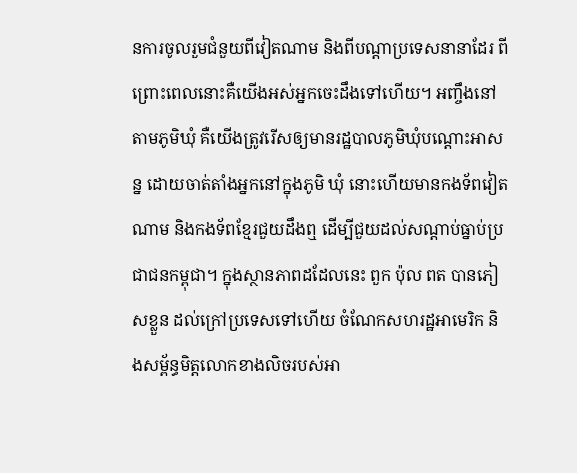នការចូលរួមជំនួយពីវៀតណាម និងពីបណ្តាប្រទេសនានាដែរ ពីព្រោះពេលនោះគឺយើងអស់អ្នកចេះដឹងទៅហើយ។ អញ្ចឹងនៅតាមភូមិឃុំ គឺយើងត្រូវរើសឲ្យមានរដ្ឋបាលភូមិឃុំបណ្តោះអាសន្ន ដោយចាត់តាំងអ្នកនៅក្នុងភូមិ ឃុំ នោះហើយមានកងទ័ពវៀតណាម និងកងទ័ពខ្មែរជួយដឹងឮ ដើម្បីជួយដល់សណ្តាប់ធ្នាប់ប្រជាជនកម្ពុជា។ ក្នុងស្ថានភាពដដែលនេះ ពួក ប៉ុល ពត បានភៀសខ្លួន ដល់ក្រៅប្រទេសទៅហើយ ចំណែកសហរដ្ឋអាមេរិក និងសម្ព័ន្ធមិត្តលោកខាងលិចរបស់អា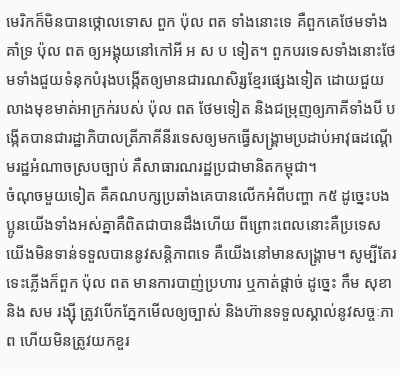មេរិកក៏មិនបានថ្កោលទោស ពួក ប៉ុល ពត ទាំងនោះទេ គឺពួកគេថែមទាំងគាំទ្រ ប៉ុល ពត ឲ្យអង្គុយនៅកៅអី អ ស ប ទៀត។ ពួកបរទេសទាំងនោះថែមទាំងជួយទំនុកបំរុងបង្កើតឲ្យមានជារណសិរ្សខ្មែរផ្សេងទៀត ដោយជួយលាងមុខមាត់អាក្រក់របស់ ប៉ុល ពត ថែមទៀត និងជម្រុញឲ្យភាគីទាំងបី បង្កើតបានជារដ្ឋាភិបាលត្រីភាគីនីរទេសឲ្យមកធ្វើសង្គ្រាមប្រដាប់អាវុធដណ្តើមរដ្ឋអំណាចស្របច្បាប់ គឺសាធារណរដ្ឋប្រជាមានិតកម្ពុជា។
ចំណុចមួយទៀត គឺគណបក្សប្រឆាំងគេបានលើកអំពីបញ្ហា ក៥ ដូច្នេះបងប្អូនយើងទាំងអស់គ្នាគឺពិតជាបានដឹងហើយ ពីព្រោះពេលនោះគឺប្រទេសយើងមិនទាន់ទទួលបាននូវសន្តិភាពទេ គឺយើងនៅមានសង្គ្រាម។ សូម្បីតែរទេះភ្លើងក៏ពួក ប៉ុល ពត មានការបាញ់ប្រហារ ឬកាត់ផ្តាច់ ដូច្នេះ កឹម សុខា និង សម រង្ស៊ី ត្រូវបើកភ្នែកមើលឲ្យច្បាស់ និងហ៊ានទទួលស្គាល់នូវសច្ចៈភាព ហើយមិនត្រូវយកខួរ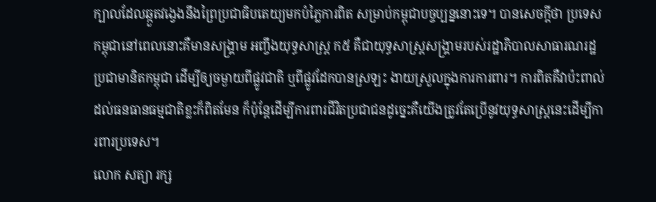ក្បាលដែលឆ្កួតវង្វេងនឹងព្រៃប្រជាធិបតេយ្យមកបំភ្លៃការពិត សម្រាប់កម្ពុជាបច្ចប្បន្ននោះទេ។ បានសេចក្តីថា ប្រទេសកម្ពុជានៅពេលនោះគឺមានសង្គ្រាម អញ្ចឹងយុទ្ធសាស្ត្រ ក៥ គឺជាយុទ្ធសាស្ត្រសង្គ្រាមរបស់រដ្ឋាភិបាលសាធារណរដ្ឋប្រជាមានិតកម្ពុជា ដើម្បីឲ្យចម្ងាយពីផ្លូវជាតិ ឬពីផ្លូវដែកបានស្រឡះ ងាយស្រួលក្នុងការការពារ។ ការពិតគឺវាប៉ះពាល់ដល់ធនធានធម្មជាតិខ្លះក៏ពិតមែន ក៏ប៉ុន្តែដើម្បីការពារជីវិតប្រជាជនដូច្នេះគឺយើងត្រូវតែប្រើនូវយុទ្ធសាស្ត្រនេះដើម្បីការពារប្រទេស។
លោក សត្យា រក្ស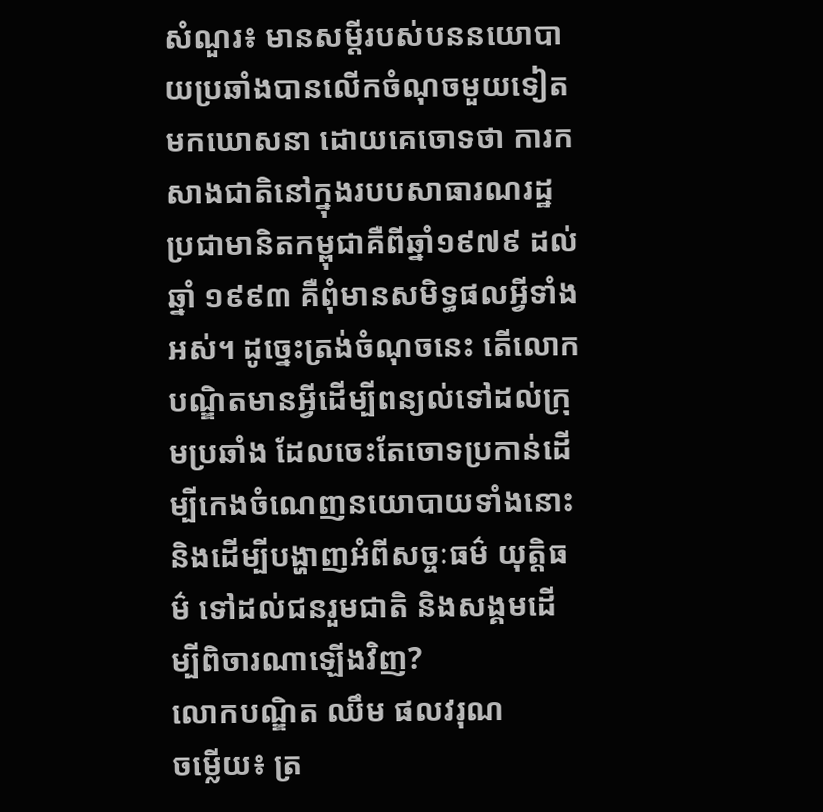សំណួរ៖ មានសម្តីរបស់បននយោបាយប្រឆាំងបានលើកចំណុចមួយទៀតមកឃោសនា ដោយគេចោទថា ការកសាងជាតិនៅក្នុងរបបសាធារណរដ្ឋប្រជាមានិតកម្ពុជាគឺពីឆ្នាំ១៩៧៩ ដល់ឆ្នាំ ១៩៩៣ គឺពុំមានសមិទ្ធផលអ្វីទាំងអស់។ ដូច្នេះត្រង់ចំណុចនេះ តើលោកបណ្ឌិតមានអ្វីដើម្បីពន្យល់ទៅដល់ក្រុមប្រឆាំង ដែលចេះតែចោទប្រកាន់ដើម្បីកេងចំណេញនយោបាយទាំងនោះ និងដើម្បីបង្ហាញអំពីសច្ចៈធម៌ យុត្តិធម៌ ទៅដល់ជនរួមជាតិ និងសង្គមដើម្បីពិចារណាឡើងវិញ?
លោកបណ្ឌិត ឈឹម ផលវរុណ
ចម្លើយ៖ ត្រ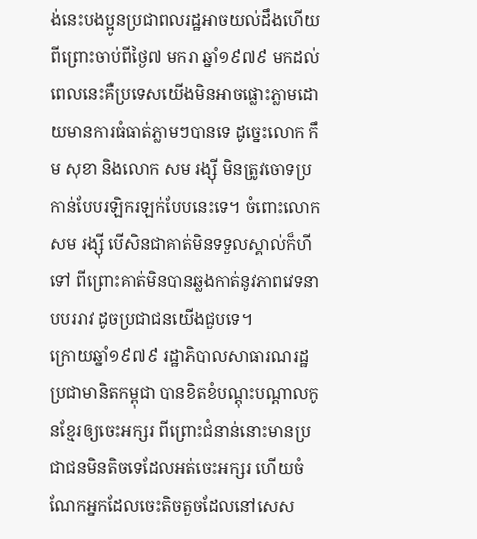ង់នេះបងប្អូនប្រជាពលរដ្ឋអាចយល់ដឹងហើយ ពីព្រោះចាប់ពីថ្ងៃ៧ មករា ឆ្នាំ១៩៧៩ មកដល់ពេលនេះគឺប្រទេសយើងមិនអាចផ្លោះភ្លាមដោយមានការធំធាត់ភ្លាមៗបានទេ ដូច្នេះលោក កឹម សុខា និងលោក សម រង្ស៊ី មិនត្រូវចោទប្រកាន់បែបរឡិករឡក់បែបនេះទេ។ ចំពោះលោក សម រង្ស៊ី បើសិនជាគាត់មិនទទួលស្គាល់ក៏ហីទៅ ពីព្រោះគាត់មិនបានឆ្លងកាត់នូវភាពវេទនា បបររាវ ដូចប្រជាជនយើងជួបទេ។
ក្រោយឆ្នាំ១៩៧៩ រដ្ឋាភិបាលសាធារណរដ្ឋប្រជាមានិតកម្ពុជា បានខិតខំបណ្តុះបណ្តាលកូនខ្មែរឲ្យចេះអក្សរ ពីព្រោះជំនាន់នោះមានប្រជាជនមិនតិចទេដែលអត់ចេះអក្សរ ហើយចំណែកអ្នកដែលចេះតិចតួចដែលនៅសេស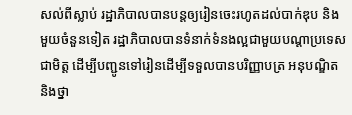សល់ពីស្លាប់ រដ្ឋាភិបាលបានបន្តឲ្យរៀនចេះរហូតដល់បាក់ឌុប និងមួយចំនួនទៀត រដ្ឋាភិបាលបានទំនាក់ទំនងល្អជាមួយបណ្តាប្រទេសជាមិត្ត ដើម្បីបញ្ជូនទៅរៀនដើម្បីទទួលបានបរិញ្ញាបត្រ អនុបណ្ឌិត និងថ្នា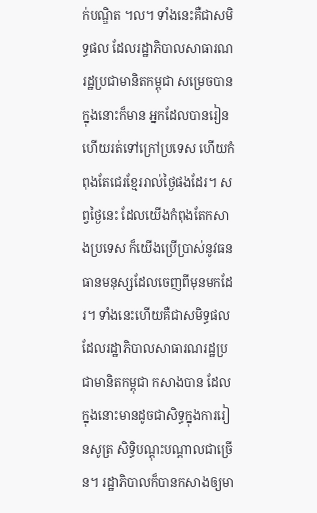ក់បណ្ឌិត ។ល។ ទាំងនេះគឺជាសមិទ្ធផល ដែលរដ្ឋាភិបាលសាធារណរដ្ឋប្រជាមានិតកម្ពុជា សម្រេចបានក្នុងនោះក៏មាន អ្នកដែលបានរៀនហើយរត់ទៅក្រៅប្រទេស ហើយកំពុងតែជេរខ្មែររាល់ថ្ងៃផងដែរ។ សព្វថ្ងៃនេះ ដែលយើងកំពុងតែកសាងប្រទេស ក៏យើងប្រើប្រាស់នូវធនធានមនុស្សដែលចេញពីមុនមកដែរ។ ទាំងនេះហើយគឺជាសមិទ្ធផលដែលរដ្ឋាភិបាលសាធារណរដ្ឋប្រជាមានិតកម្ពុជា កសាងបាន ដែលក្នុងនោះមានដូចជាសិទ្ធក្នុងការរៀនសូត្រ សិទ្ធិបណ្តុះបណ្តាលជាច្រើន។ រដ្ឋាភិបាលក៏បានកសាងឲ្យមា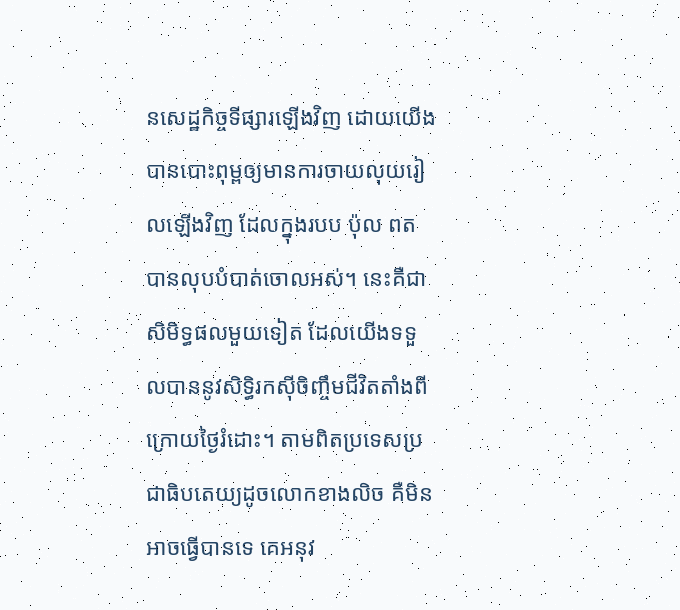នសេដ្ឋកិច្ចទីផ្សារឡើងវិញ ដោយយើងបានបោះពុម្ពឲ្យមានការចាយលុយរៀលឡើងវិញ ដែលក្នុងរបប ប៉ុល ពត បានលុបបំបាត់ចោលអស់។ នេះគឺជាសិមិទ្ធផលមួយទៀត ដែលយើងទទួលបាននូវសិទ្ធិរកស៊ីចិញ្ចឹមជីវិតតាំងពីក្រោយថ្ងៃរំដោះ។ តាមពិតប្រទេសប្រជាធិបតេយ្យដូចលោកខាងលិច គឺមិនអាចធ្វើបានទេ គេអនុវ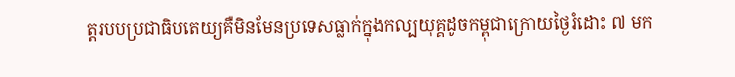ត្តរបបប្រជាធិបតេយ្យគឺមិនមែនប្រទេសធ្លាក់ក្នុងកល្បយុគ្គដូចកម្ពុជាក្រោយថ្ងៃរំដោះ ៧ មក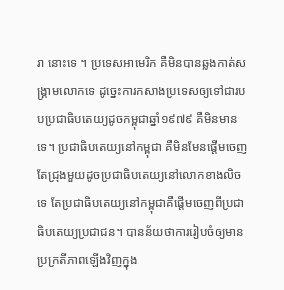រា នោះទេ ។ ប្រទេសអាមេរិក គឺមិនបានឆ្លងកាត់សង្គ្រាមលោកទេ ដូច្នេះការកសាងប្រទេសឲ្យទៅជារបបប្រជាធិបតេយ្យដូចកម្ពុជាឆ្នាំ១៩៧៩ គឺមិនមានទេ។ ប្រជាធិបតេយ្យនៅកម្ពុជា គឺមិនមែនផ្តើមចេញតែជ្រុងមួយដូចប្រជាធិបតេយ្យនៅលោកខាងលិចទេ តែប្រជាធិបតេយ្យនៅកម្ពុជាគឺផ្តើមចេញពីប្រជាធិបតេយ្យប្រជាជន។ បានន័យថាការរៀបចំឲ្យមានប្រក្រតីភាពឡើងវិញក្នុង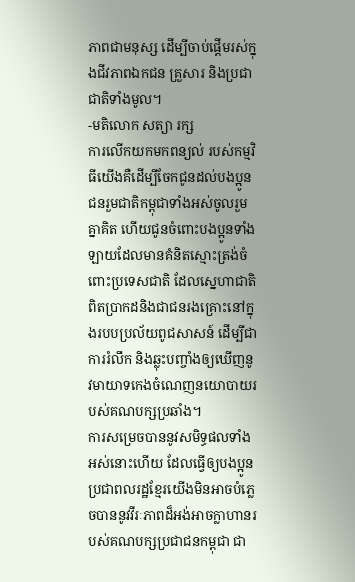ភាពជាមនុស្ស ដើម្បីចាប់ផ្តើមរស់ក្នុងជីវភាពឯកជន គ្រួសារ និងប្រជាជាតិទាំងមូល។
-មតិលោក សត្យា រក្ស
ការលើកយកមកពន្យល់ របស់កម្មវិធីយើងគឺដើម្បីចែកជូនដល់បងប្អូនជនរួមជាតិកម្ពុជាទាំងអស់ចូលរួមគ្នាគិត ហើយជូនចំពោះបងប្អូនទាំងឡាយដែលមានគំនិតស្មោះត្រង់ចំពោះប្រទេសជាតិ ដែលស្នេហាជាតិពិតប្រាកដនិងជាជនរងគ្រោះនៅក្នុងរបបប្រល័យពូជសាសន៍ ដើម្បីជាការរំលឹក និងឆ្លុះបញ្ចាំងឲ្យឃើញនូវមាយាទកេងចំណេញនយោបាយរបស់គណបក្សប្រឆាំង។
ការសម្រេចបាននូវសមិទ្ធផលទាំងអស់នោះហើយ ដែលធ្វើឲ្យបងប្អូនប្រជាពលរដ្ឋខ្មែរយើងមិនអាចបំភ្លេចបាននូវវីរៈភាពដ៏អង់អាចក្លាហានរបស់គណបក្សប្រជាជនកម្ពុជា ជា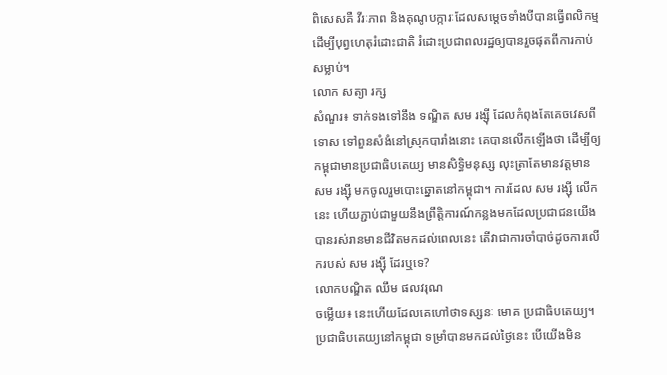ពិសេសគឺ វីរៈភាព និងគុណូបក្ការៈដែលសម្តេចទាំងបីបានធ្វើពលិកម្ម ដើម្បីបុព្វហេតុរំដោះជាតិ រំដោះប្រជាពលរដ្ឋឲ្យបានរួចផុតពីការកាប់សម្លាប់។
លោក សត្យា រក្ស
សំណួរ៖ ទាក់ទងទៅនឹង ទណ្ឌិត សម រង្ស៊ី ដែលកំពុងតែគេចវេសពីទោស ទៅពួនសំងំនៅស្រុកបារាំងនោះ គេបានលើកឡើងថា ដើម្បីឲ្យកម្ពុជាមានប្រជាធិបតេយ្យ មានសិទ្ធិមនុស្ស លុះត្រាតែមានវត្តមាន សម រង្ស៊ី មកចូលរួមបោះឆ្នោតនៅកម្ពុជា។ ការដែល សម រង្ស៊ី លើកនេះ ហើយភ្ជាប់ជាមួយនឹងព្រឹត្តិការណ៍កន្លងមកដែលប្រជាជនយើងបានរស់រានមានជីវិតមកដល់ពេលនេះ តើវាជាការចាំបាច់ដូចការលើករបស់ សម រង្ស៊ី ដែរឬទេ?
លោកបណ្ឌិត ឈឹម ផលវរុណ
ចម្លើយ៖ នេះហើយដែលគេហៅថាទស្សនៈ មោគ ប្រជាធិបតេយ្យ។ ប្រជាធិបតេយ្យនៅកម្ពុជា ទម្រាំបានមកដល់ថ្ងៃនេះ បើយើងមិន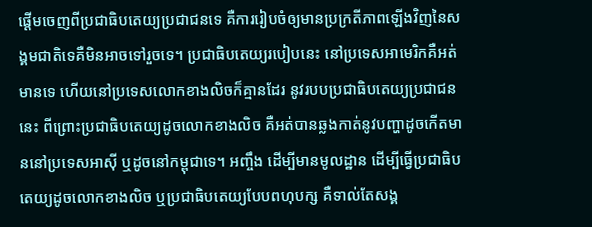ផ្តើមចេញពីប្រជាធិបតេយ្យប្រជាជនទេ គឺការរៀបចំឲ្យមានប្រក្រតីភាពឡើងវិញនៃសង្គមជាតិទេគឺមិនអាចទៅរួចទេ។ ប្រជាធិបតេយ្យរបៀបនេះ នៅប្រទេសអាមេរិកគឺអត់មានទេ ហើយនៅប្រទេសលោកខាងលិចក៏គ្មានដែរ នូវរបបប្រជាធិបតេយ្យប្រជាជននេះ ពីព្រោះប្រជាធិបតេយ្យដូចលោកខាងលិច គឺអត់បានឆ្លងកាត់នូវបញ្ហាដូចកើតមាននៅប្រទេសអាស៊ី ឬដូចនៅកម្ពុជាទេ។ អញ្ចឹង ដើម្បីមានមូលដ្ឋាន ដើម្បីធ្វើប្រជាធិបតេយ្យដូចលោកខាងលិច ឬប្រជាធិបតេយ្យបែបពហុបក្ស គឺទាល់តែសង្គ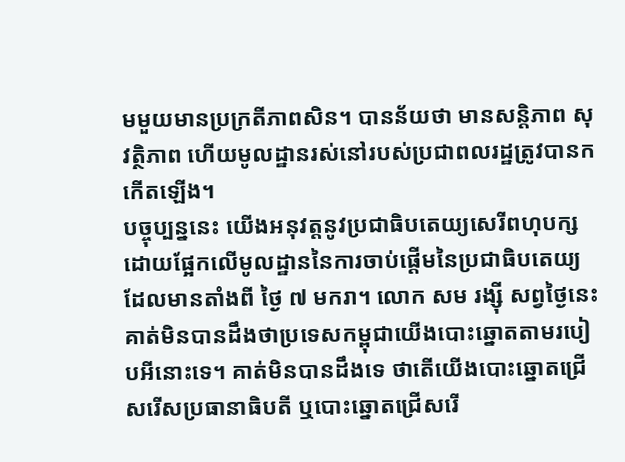មមួយមានប្រក្រតីភាពសិន។ បានន័យថា មានសន្តិភាព សុវត្ថិភាព ហើយមូលដ្ឋានរស់នៅរបស់ប្រជាពលរដ្ឋត្រូវបានកកើតឡើង។
បច្ចុប្បន្ននេះ យើងអនុវត្តនូវប្រជាធិបតេយ្យសេរីពហុបក្ស ដោយផ្អែកលើមូលដ្ឋាននៃការចាប់ផ្តើមនៃប្រជាធិបតេយ្យដែលមានតាំងពី ថ្ងៃ ៧ មករា។ លោក សម រង្ស៊ី សព្វថ្ងៃនេះគាត់មិនបានដឹងថាប្រទេសកម្ពុជាយើងបោះឆ្នោតតាមរបៀបអីនោះទេ។ គាត់មិនបានដឹងទេ ថាតើយើងបោះឆ្នោតជ្រើសរើសប្រធានាធិបតី ឬបោះឆ្នោតជ្រើសរើ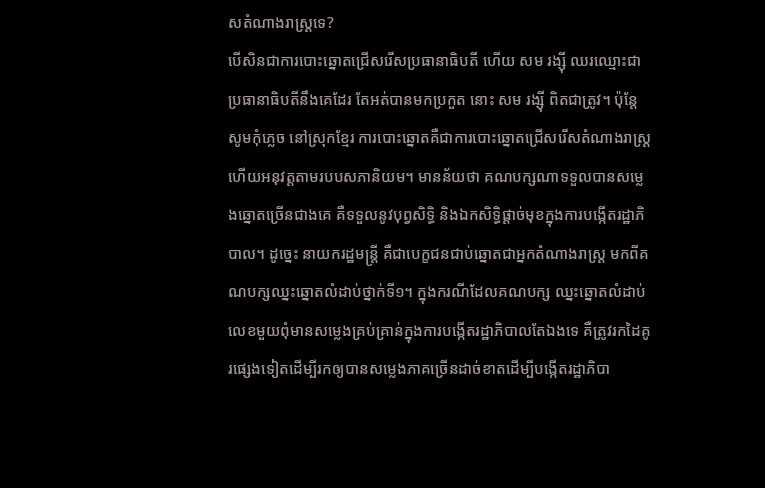សតំណាងរាស្ត្រទេ?
បើសិនជាការបោះឆ្នោតជ្រើសរើសប្រធានាធិបតី ហើយ សម រង្ស៊ី ឈរឈ្មោះជាប្រធានាធិបតីនឹងគេដែរ តែអត់បានមកប្រកួត នោះ សម រង្ស៊ី ពិតជាត្រូវ។ ប៉ុន្តែ សូមកុំភ្លេច នៅស្រុកខ្មែរ ការបោះឆ្នោតគឺជាការបោះឆ្នោតជ្រើសរើសតំណាងរាស្ត្រ ហើយអនុវត្តតាមរបបសភានិយម។ មានន័យថា គណបក្សណាទទួលបានសម្លេងឆ្នោតច្រើនជាងគេ គឺទទួលនូវបុព្វសិទ្ធិ និងឯកសិទ្ធិផ្តាច់មុខក្នុងការបង្កើតរដ្ឋាភិបាល។ ដូច្នេះ នាយករដ្ឋមន្ត្រី គឺជាបេក្ខជនជាប់ឆ្នោតជាអ្នកតំណាងរាស្ត្រ មកពីគណបក្សឈ្នះឆ្នោតលំដាប់ថ្នាក់ទី១។ ក្នុងករណីដែលគណបក្ស ឈ្នះឆ្នោតលំដាប់លេខមួយពុំមានសម្លេងគ្រប់គ្រាន់ក្នុងការបង្កើតរដ្ឋាភិបាលតែឯងទេ គឺត្រូវរកដៃគូរផ្សេងទៀតដើម្បីរកឲ្យបានសម្លេងភាគច្រើនដាច់ខាតដើម្បីបង្កើតរដ្ឋាភិបា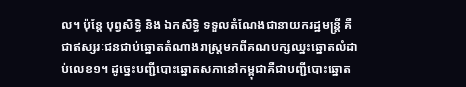ល។ ប៉ុន្តែ បុព្វសិទ្ធិ និង ឯកសិទ្ធិ ទទួលតំណែងជានាយករដ្ឋមន្ត្រី គឺជាឥស្សរៈជនជាប់ឆ្នោតតំណាងរាស្ត្រមកពីគណបក្សឈ្នះឆ្នោតលំដាប់លេខ១។ ដូច្នេះបញ្ជីបោះឆ្នោតសភានៅកម្ពុជាគឺជាបញ្ជីបោះឆ្នោត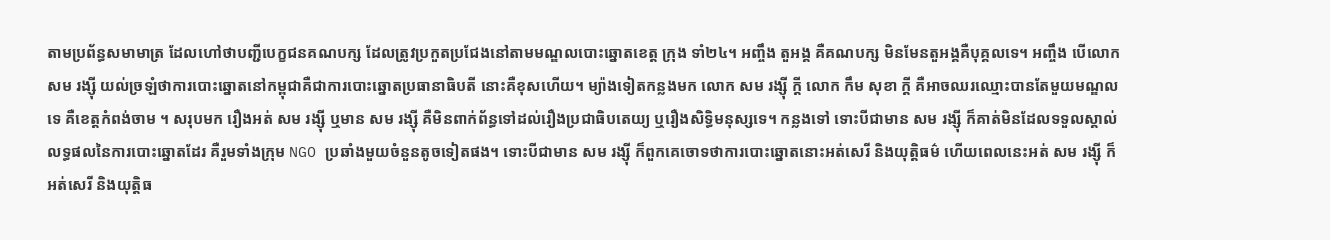តាមប្រព័ន្ធសមាមាត្រ ដែលហៅថាបញ្ជីបេក្ខជនគណបក្ស ដែលត្រូវប្រកួតប្រជែងនៅតាមមណ្ឌលបោះឆ្នោតខេត្ត ក្រុង ទាំ២៤។ អញ្ចឹង តួអង្គ គឺគណបក្ស មិនមែនតួអង្គគឺបុគ្គលទេ។ អញ្ចឹង បើលោក សម រង្ស៊ី យល់ច្រឡំថាការបោះឆ្នោតនៅកម្ពុជាគឺជាការបោះឆ្នោតប្រធានាធិបតី នោះគឺខុសហើយ។ ម្យ៉ាងទៀតកន្លងមក លោក សម រង្ស៊ី ក្តី លោក កឹម សុខា ក្តី គឺអាចឈរឈ្មោះបានតែមួយមណ្ឌលទេ គឺខេត្តកំពង់ចាម ។ សរុបមក រឿងអត់ សម រង្ស៊ី ឬមាន សម រង្ស៊ី គឺមិនពាក់ព័ន្ធទៅដល់រឿងប្រជាធិបតេយ្យ ឬរឿងសិទ្ធិមនុស្សទេ។ កន្លងទៅ ទោះបីជាមាន សម រង្ស៊ី ក៏គាត់មិនដែលទទួលស្គាល់លទ្ធផលនៃការបោះឆ្នោតដែរ គឺរួមទាំងក្រុម NGO ប្រឆាំងមួយចំនួនតូចទៀតផង។ ទោះបីជាមាន សម រង្ស៊ី ក៏ពួកគេចោទថាការបោះឆ្នោតនោះអត់សេរី និងយុត្តិធម៌ ហើយពេលនេះអត់ សម រង្ស៊ី ក៏អត់សេរី និងយុត្តិធ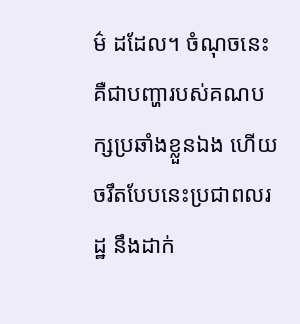ម៌ ដដែល។ ចំណុចនេះគឺជាបញ្ហារបស់គណបក្សប្រឆាំងខ្លួនឯង ហើយចរឹតបែបនេះប្រជាពលរដ្ឋ នឹងដាក់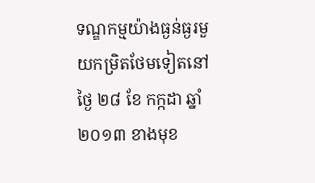ទណ្ឌកម្មយ៉ាងធ្ងន់ធ្ងរមួយកម្រិតថែមទៀតនៅថ្ងៃ ២៨ ខែ កក្កដា ឆ្នាំ២០១៣ ខាងមុខ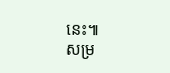នេះ៕
សម្រ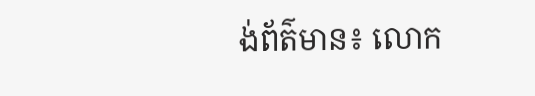ង់ព័ត៌មាន៖ លោក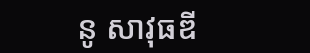នូ សាវុធឌី